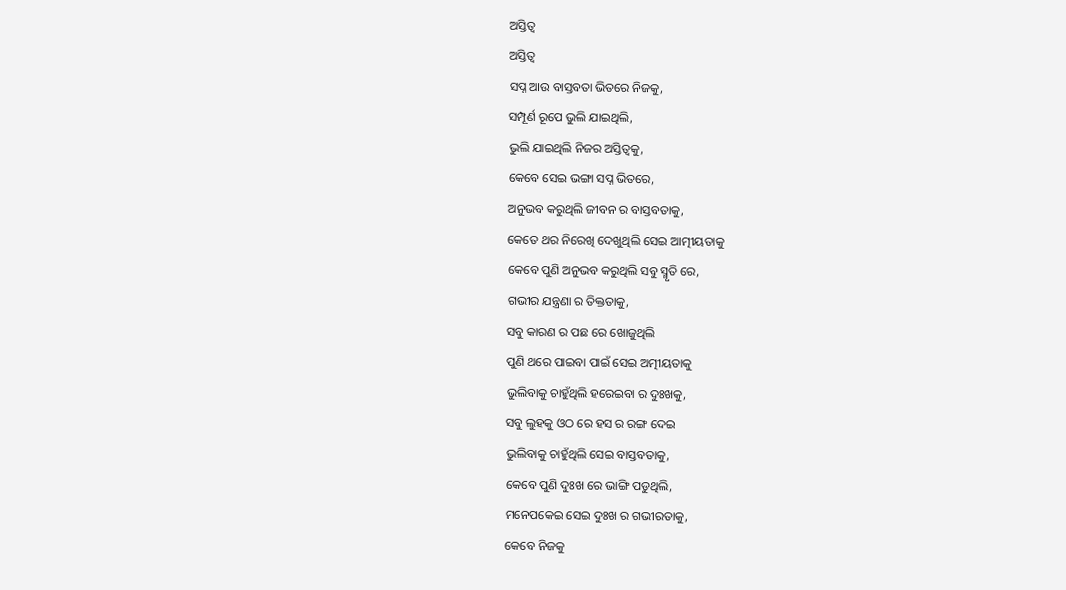ଅସ୍ତିତ୍ୱ
ଅସ୍ତିତ୍ୱ
ସପ୍ନ ଆଉ ବାସ୍ତବତା ଭିତରେ ନିଜକୁ,
ସମ୍ପୂର୍ଣ ରୂପେ ଭୁଲି ଯାଇଥିଲି,
ଭୁଲି ଯାଇଥିଲି ନିଜର ଅସ୍ତିତ୍ୱକୁ,
କେବେ ସେଇ ଭଙ୍ଗା ସପ୍ନ ଭିତରେ,
ଅନୁଭବ କରୁଥିଲି ଜୀବନ ର ବାସ୍ତବତାକୁ,
କେତେ ଥର ନିରେଖି ଦେଖୁଥିଲି ସେଇ ଆତ୍ମୀୟତାକୁ
କେବେ ପୁଣି ଅନୁଭବ କରୁଥିଲି ସବୁ ସ୍ମୃତି ରେ,
ଗଭୀର ଯନ୍ତ୍ରଣା ର ତିକ୍ତତାକୁ,
ସବୁ କାରଣ ର ପଛ ରେ ଖୋଜୁଥିଲି
ପୁଣି ଥରେ ପାଇବା ପାଇଁ ସେଇ ଅତ୍ମୀୟତାକୁ
ଭୁଲିବାକୁ ଚାହୁଁଥିଲି ହରେଇବା ର ଦୁଃଖକୁ,
ସବୁ ଲୁହକୁ ଓଠ ରେ ହସ ର ରଙ୍ଗ ଦେଇ
ଭୁଲିବାକୁ ଚାହୁଁଥିଲି ସେଇ ବାସ୍ତବତାକୁ,
କେବେ ପୁଣି ଦୁଃଖ ରେ ଭାଙ୍ଗି ପଡୁଥିଲି,
ମନେପକେଇ ସେଇ ଦୁଃଖ ର ଗଭୀରତାକୁ,
କେବେ ନିଜକୁ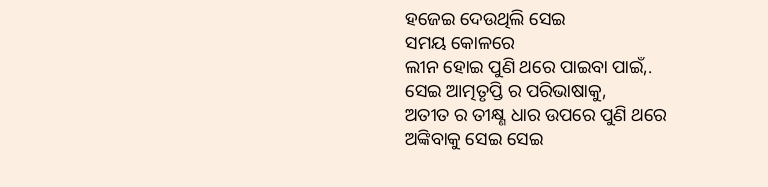ହଜେଇ ଦେଉଥିଲି ସେଇ
ସମୟ କୋଳରେ
ଲୀନ ହୋଇ ପୁଣି ଥରେ ପାଇବା ପାଇଁ,.
ସେଇ ଆତ୍ମତୃପ୍ତି ର ପରିଭାଷାକୁ,
ଅତୀତ ର ତୀକ୍ଷ୍ଣ ଧାର ଉପରେ ପୁଣି ଥରେ
ଅଙ୍କିବାକୁ ସେଇ ସେଇ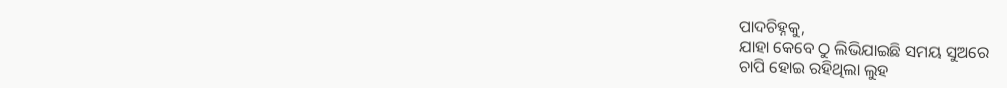ପାଦଚିହ୍ନକୁ,
ଯାହା କେବେ ଠୁ ଲିଭିଯାଇଛି ସମୟ ସୁଅରେ
ଚାପି ହୋଇ ରହିଥିଲା ଲୁହ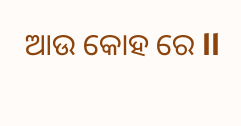ଆଉ କୋହ ରେ ll